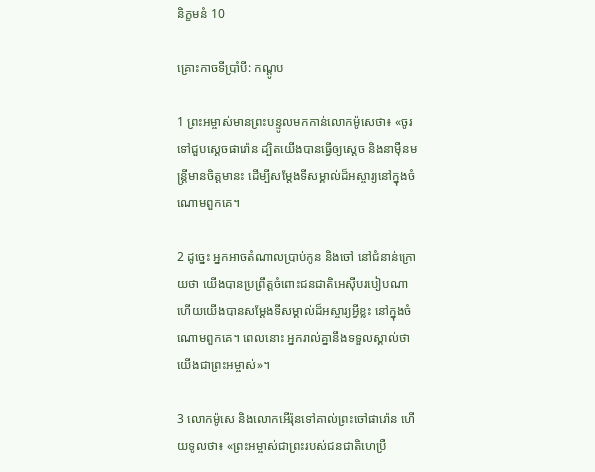និក្ខមនំ 10

គ្រោះកាចទីប្រាំបី: កណ្ដូប

1 ព្រះ‌អម្ចាស់មានព្រះ‌បន្ទូលមកកាន់លោកម៉ូសេថា៖ «ចូរទៅជួបស្ដេចផារ៉ោន ដ្បិតយើងបានធ្វើឲ្យស្ដេច និងនាម៉ឺនមន្ត្រីមានចិត្តមានះ ដើម្បីសម្តែងទីសម្គាល់ដ៏អស្ចារ្យនៅក្នុងចំណោមពួកគេ។

2 ដូច្នេះ អ្នកអាចតំណាលប្រាប់កូន និងចៅ នៅជំនាន់ក្រោយថា យើងបានប្រព្រឹត្តចំពោះជន‌ជាតិអេស៊ីបរបៀបណា ហើយយើងបានសម្តែងទីសម្គាល់ដ៏អស្ចារ្យអ្វីខ្លះ នៅក្នុងចំណោមពួកគេ។ ពេលនោះ អ្នករាល់គ្នានឹងទទួលស្គាល់ថា យើងជាព្រះ‌អម្ចាស់»។

3 លោកម៉ូសេ និងលោកអើរ៉ុនទៅគាល់ព្រះ‌ចៅផារ៉ោន ហើយទូលថា៖ «ព្រះ‌អម្ចាស់ជាព្រះរបស់ជន‌ជាតិហេប្រឺ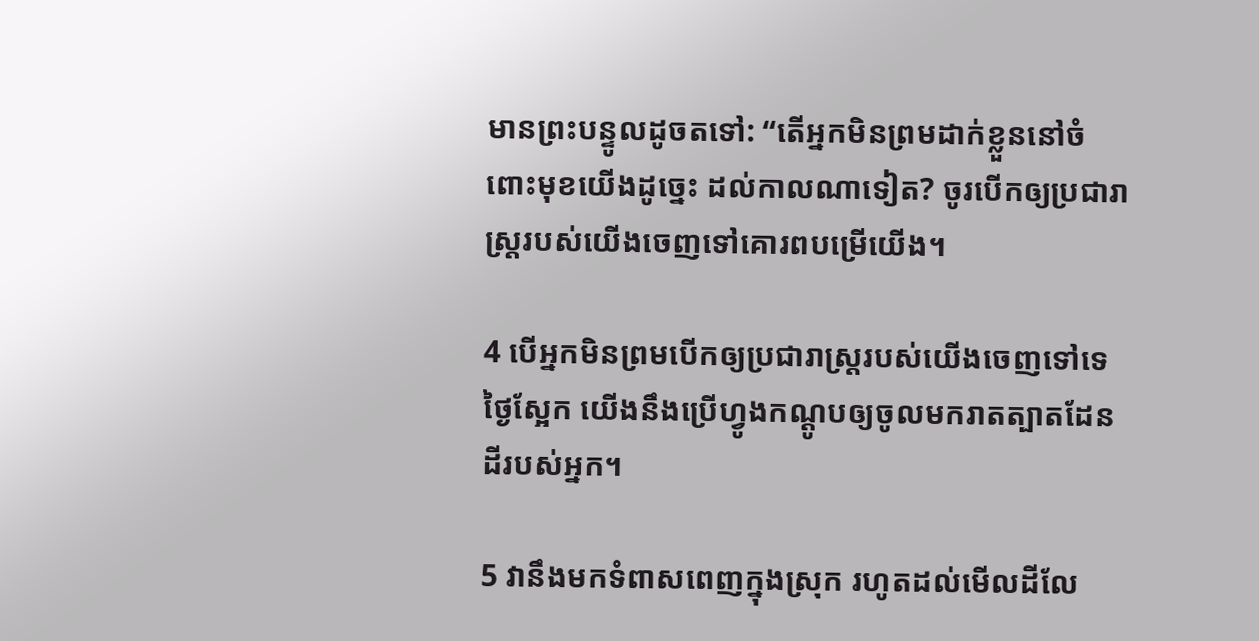មានព្រះ‌បន្ទូលដូចតទៅ: “តើអ្នកមិនព្រមដាក់ខ្លួននៅចំពោះមុខយើងដូច្នេះ ដល់កាលណាទៀត? ចូរបើកឲ្យប្រជា‌រាស្ត្ររបស់យើងចេញទៅគោរពបម្រើយើង។

4 បើអ្នកមិនព្រមបើកឲ្យប្រជា‌រាស្ត្ររបស់យើងចេញទៅទេ ថ្ងៃស្អែក យើងនឹងប្រើហ្វូងកណ្ដូបឲ្យចូលមករាតត្បាតដែនដីរបស់អ្នក។

5 វានឹងមកទំពាស‌ពេញក្នុងស្រុក រហូតដល់មើលដីលែ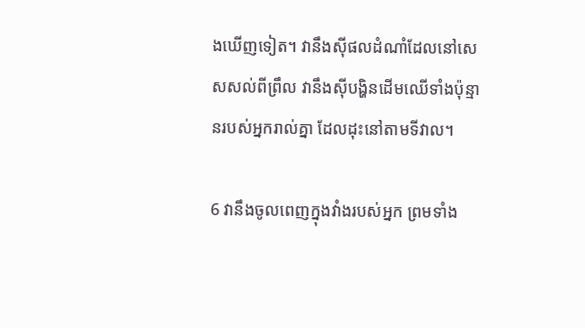ងឃើញទៀត។ វានឹងស៊ីផលដំណាំដែលនៅសេស‌សល់ពីព្រឹល វានឹងស៊ីបង្ហិនដើមឈើទាំងប៉ុន្មានរបស់អ្នករាល់គ្នា ដែលដុះនៅតាមទីវាល។

6 វានឹងចូលពេញក្នុងវាំងរបស់អ្នក ព្រមទាំង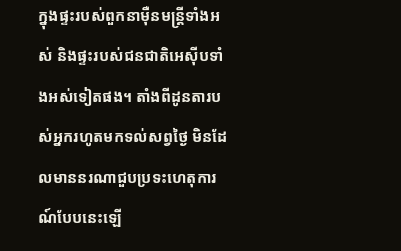ក្នុងផ្ទះរបស់ពួកនាម៉ឺនមន្ត្រីទាំងអស់ និងផ្ទះរបស់ជន‌ជាតិអេស៊ីបទាំងអស់ទៀតផង។ តាំងពីដូនតារបស់អ្នករហូតមកទល់សព្វថ្ងៃ មិនដែលមាននរណាជួបប្រទះហេតុ‌ការណ៍បែបនេះឡើ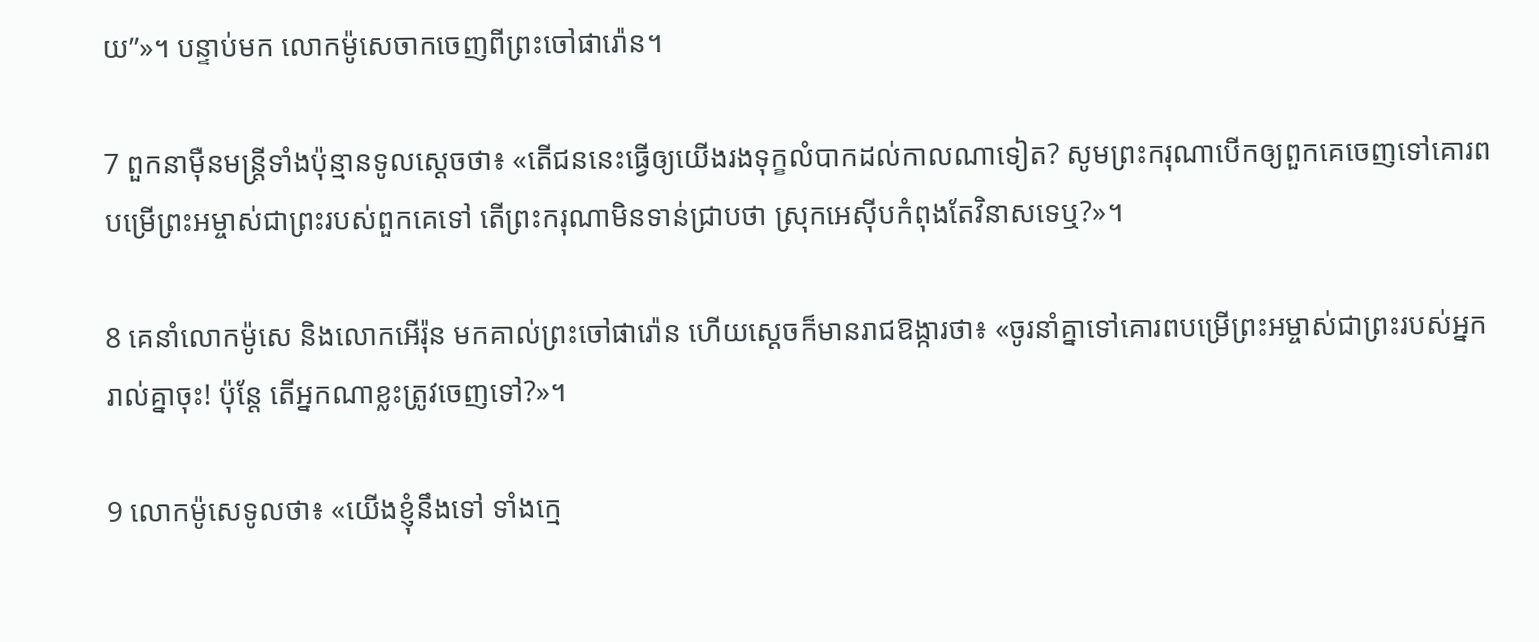យ”»។ បន្ទាប់មក លោកម៉ូសេចាកចេញពីព្រះចៅផារ៉ោន។

7 ពួកនាម៉ឺនមន្ត្រីទាំងប៉ុន្មានទូលស្ដេចថា៖ «តើជននេះធ្វើឲ្យយើងរងទុក្ខលំបាកដល់កាលណាទៀត? សូមព្រះ‌ករុណាបើកឲ្យពួកគេចេញទៅគោរពបម្រើព្រះ‌អម្ចាស់ជាព្រះរបស់ពួកគេទៅ តើព្រះ‌ករុណាមិនទាន់ជ្រាបថា ស្រុកអេស៊ីបកំពុងតែវិនាសទេឬ?»។

8 គេនាំលោកម៉ូសេ និងលោកអើរ៉ុន មកគាល់ព្រះ‌ចៅផារ៉ោន ហើយស្ដេចក៏មានរាជ‌ឱង្ការថា៖ «ចូរនាំគ្នាទៅគោរពបម្រើព្រះ‌អម្ចាស់ជាព្រះរបស់អ្នករាល់គ្នាចុះ! ប៉ុន្តែ តើអ្នកណាខ្លះត្រូវចេញទៅ?»។

9 លោកម៉ូសេទូលថា៖ «យើងខ្ញុំនឹងទៅ ទាំងក្មេ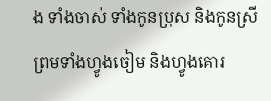ង ទាំងចាស់ ទាំងកូនប្រុស និងកូនស្រី ព្រមទាំងហ្វូងចៀម និងហ្វូងគោរ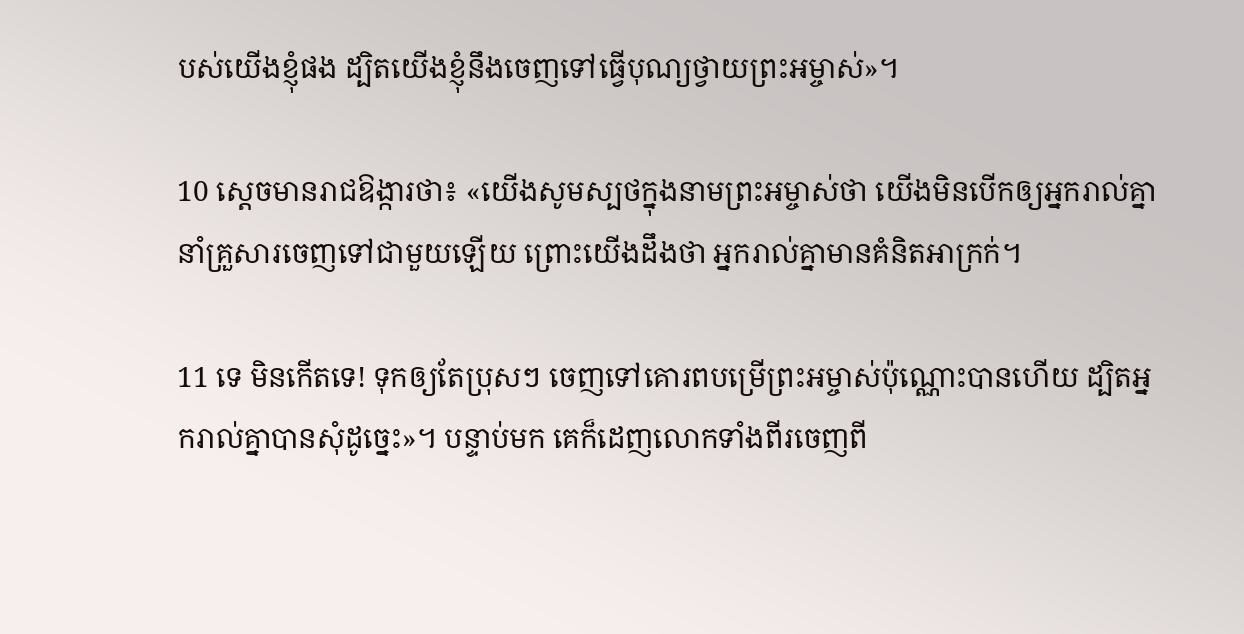បស់យើងខ្ញុំផង ដ្បិតយើងខ្ញុំនឹងចេញទៅធ្វើបុណ្យថ្វាយព្រះ‌អម្ចាស់»។

10 ស្ដេចមានរាជ‌ឱង្ការថា៖ «យើងសូមស្បថក្នុងនាមព្រះ‌អម្ចាស់ថា យើងមិនបើកឲ្យអ្នករាល់គ្នានាំគ្រួសារចេញទៅជាមួយឡើយ ព្រោះយើងដឹងថា អ្នករាល់គ្នាមានគំនិតអាក្រក់។

11 ទេ មិនកើតទេ! ទុកឲ្យតែប្រុសៗ ចេញទៅគោរពបម្រើព្រះ‌អម្ចាស់ប៉ុណ្ណោះបានហើយ ដ្បិតអ្នករាល់គ្នាបានសុំដូច្នេះ»។ បន្ទាប់មក គេក៏ដេញលោកទាំងពីរចេញពី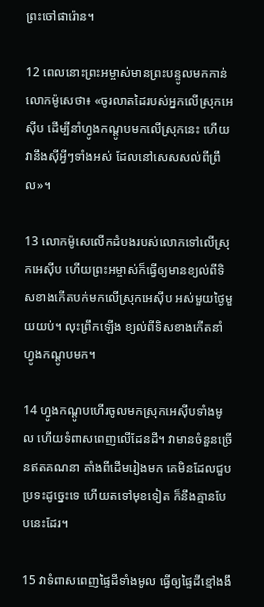ព្រះចៅផារ៉ោន។

12 ពេលនោះព្រះ‌អម្ចាស់មានព្រះ‌បន្ទូលមកកាន់លោកម៉ូសេថា៖ «ចូរលាតដៃរបស់អ្នកលើស្រុកអេស៊ីប ដើម្បីនាំហ្វូងកណ្ដូបមកលើស្រុកនេះ ហើយវានឹងស៊ីអ្វីៗទាំងអស់ ដែលនៅសេស‌សល់ពីព្រឹល»។

13 លោកម៉ូសេលើកដំបងរបស់លោកទៅលើស្រុកអេស៊ីប ហើយព្រះ‌អម្ចាស់ក៏ធ្វើឲ្យមានខ្យល់ពីទិសខាងកើតបក់មកលើស្រុកអេស៊ីប អស់មួយថ្ងៃមួយយប់។ លុះព្រឹកឡើង ខ្យល់ពីទិសខាងកើតនាំហ្វូងកណ្ដូបមក។

14 ហ្វូងកណ្ដូបហើរចូលមកស្រុកអេស៊ីបទាំងមូល ហើយទំពាស‌ពេញលើដែនដី។ វាមានចំនួនច្រើនឥតគណនា តាំងពីដើមរៀងមក គេមិនដែលជួបប្រទះដូច្នេះទេ ហើយតទៅមុខទៀត ក៏នឹងគ្មានបែបនេះដែរ។

15 វាទំពាស‌ពេញផ្ទៃដីទាំងមូល ធ្វើឲ្យផ្ទៃដីខ្មៅងងឹ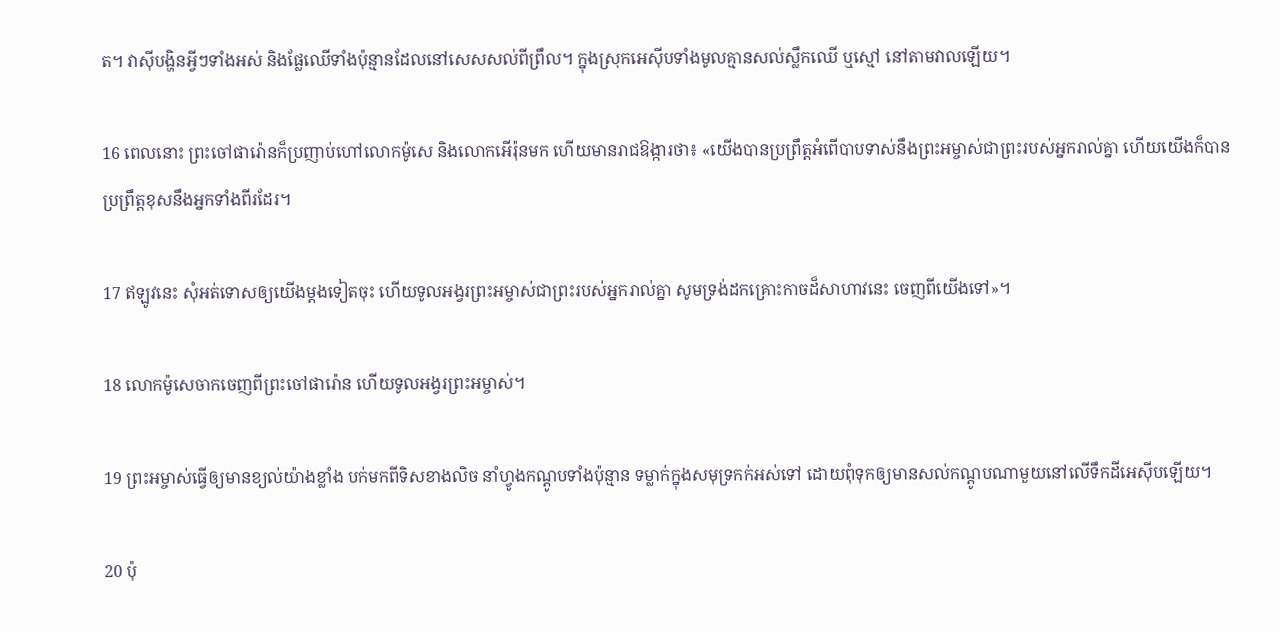ត។ វាស៊ីបង្ហិនអ្វីៗទាំងអស់ និងផ្លែឈើទាំងប៉ុន្មានដែលនៅសេស‌សល់ពីព្រឹល។ ក្នុងស្រុកអេស៊ីបទាំងមូលគ្មានសល់ស្លឹកឈើ ឬស្មៅ នៅតាមវាលឡើយ។

16 ពេលនោះ ព្រះចៅផារ៉ោនក៏ប្រញាប់ហៅលោកម៉ូសេ និងលោកអើរ៉ុនមក ហើយមានរាជ‌ឱង្ការថា៖ «យើងបានប្រព្រឹត្តអំពើបាបទាស់នឹងព្រះ‌អម្ចាស់ជាព្រះរបស់អ្នករាល់គ្នា ហើយយើងក៏បានប្រព្រឹត្តខុសនឹងអ្នកទាំងពីរដែរ។

17 ឥឡូវនេះ សុំអត់‌ទោសឲ្យយើងម្ដងទៀតចុះ ហើយទូល‌អង្វរព្រះ‌អម្ចាស់ជាព្រះរបស់អ្នករាល់គ្នា សូមទ្រង់ដកគ្រោះកាចដ៏សាហាវនេះ ចេញពីយើងទៅ»។

18 លោកម៉ូសេចាកចេញពីព្រះចៅផារ៉ោន ហើយទូល‌អង្វរព្រះ‌អម្ចាស់។

19 ព្រះ‌អម្ចាស់ធ្វើឲ្យមានខ្យល់យ៉ាងខ្លាំង បក់មកពីទិសខាងលិច នាំហ្វូងកណ្ដូបទាំងប៉ុន្មាន ទម្លាក់ក្នុងសមុទ្រកក់អស់ទៅ ដោយពុំទុកឲ្យមានសល់កណ្ដូបណាមួយនៅលើទឹកដីអេស៊ីបឡើយ។

20 ប៉ុ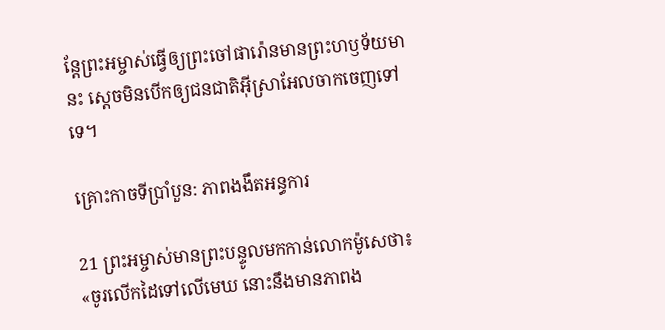ន្តែព្រះ‌អម្ចាស់ធ្វើឲ្យព្រះ‌ចៅផារ៉ោនមានព្រះ‌ហឫទ័យមានះ ស្ដេចមិនបើកឲ្យជន‌ជាតិអ៊ីស្រា‌អែលចាកចេញទៅទេ។

គ្រោះកាចទីប្រាំបួន: ភាពងងឹតអន្ធការ

21 ព្រះ‌អម្ចាស់មានព្រះ‌បន្ទូលមកកាន់លោកម៉ូសេថា៖ «ចូរលើកដៃទៅលើមេឃ នោះនឹងមានភាពង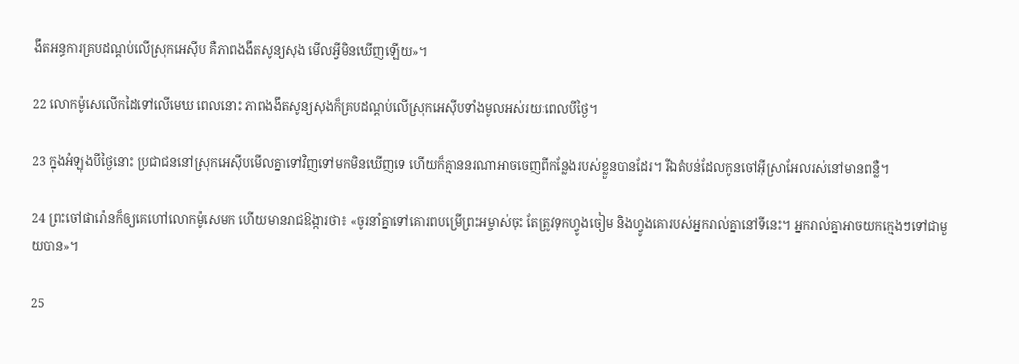ងឹតអន្ធការគ្របដណ្ដប់លើស្រុកអេស៊ីប គឺភាពងងឹតសូន្យ‌សុង មើលអ្វីមិនឃើញឡើយ»។

22 លោកម៉ូសេលើកដៃទៅលើមេឃ ពេលនោះ ភាពងងឹតសូន្យ‌សុងក៏គ្របដណ្ដប់លើស្រុកអេស៊ីបទាំងមូលអស់រយៈពេលបីថ្ងៃ។

23 ក្នុងអំឡុងបីថ្ងៃនោះ ប្រជា‌ជននៅស្រុកអេស៊ីបមើលគ្នាទៅវិញទៅមកមិនឃើញទេ ហើយក៏គ្មាននរណាអាចចេញពីកន្លែងរបស់ខ្លួនបានដែរ។ រីឯតំបន់ដែលកូនចៅអ៊ីស្រា‌អែលរស់នៅមានពន្លឺ។

24 ព្រះចៅផារ៉ោនក៏ឲ្យគេហៅលោកម៉ូសេមក ហើយមានរាជ‌ឱង្ការថា៖ «ចូរនាំគ្នាទៅគោរពបម្រើព្រះ‌អម្ចាស់ចុះ តែត្រូវទុកហ្វូងចៀម និងហ្វូងគោរបស់អ្នករាល់គ្នានៅទីនេះ។ អ្នករាល់គ្នាអាចយកក្មេងៗទៅជាមួយបាន»។

25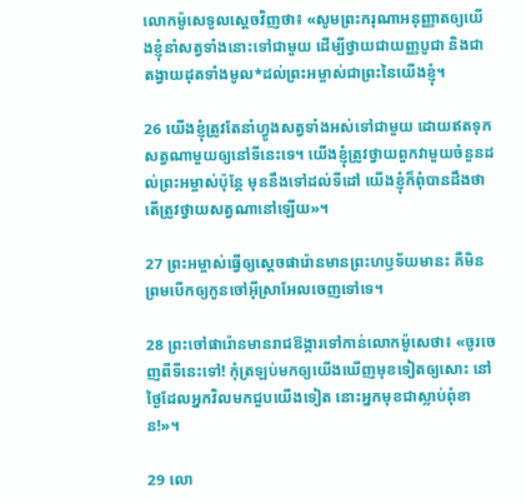លោកម៉ូសេទូលស្ដេចវិញថា៖ «សូមព្រះ‌ករុណាអនុញ្ញាតឲ្យយើងខ្ញុំនាំសត្វទាំងនោះទៅជាមួយ ដើម្បីថ្វាយជាយញ្ញ‌បូជា និងជាតង្វាយដុតទាំងមូល*ដល់ព្រះ‌អម្ចាស់ជាព្រះនៃយើងខ្ញុំ។

26 យើងខ្ញុំត្រូវតែនាំហ្វូងសត្វទាំងអស់ទៅជាមួយ ដោយឥតទុកសត្វណាមួយឲ្យនៅទីនេះទេ។ យើងខ្ញុំត្រូវថ្វាយពួកវាមួយចំនួនដល់ព្រះ‌អម្ចាស់ប៉ុន្តែ មុននឹងទៅដល់ទី‌ដៅ យើងខ្ញុំក៏ពុំបានដឹងថា តើត្រូវថ្វាយសត្វណានៅឡើយ»។

27 ព្រះ‌អម្ចាស់ធ្វើឲ្យស្ដេចផារ៉ោនមានព្រះ‌ហឫទ័យមានះ គឺមិនព្រមបើកឲ្យកូនចៅអ៊ីស្រា‌អែលចេញទៅទេ។

28 ព្រះចៅផារ៉ោនមានរាជ‌ឱង្ការទៅកាន់លោកម៉ូសេថា៖ «ចូរចេញពីទីនេះទៅ! កុំត្រឡប់មកឲ្យយើងឃើញមុខទៀតឲ្យសោះ នៅថ្ងៃដែលអ្នកវិលមកជួបយើងទៀត នោះអ្នកមុខជាស្លាប់ពុំ‌ខាន!»។

29 លោ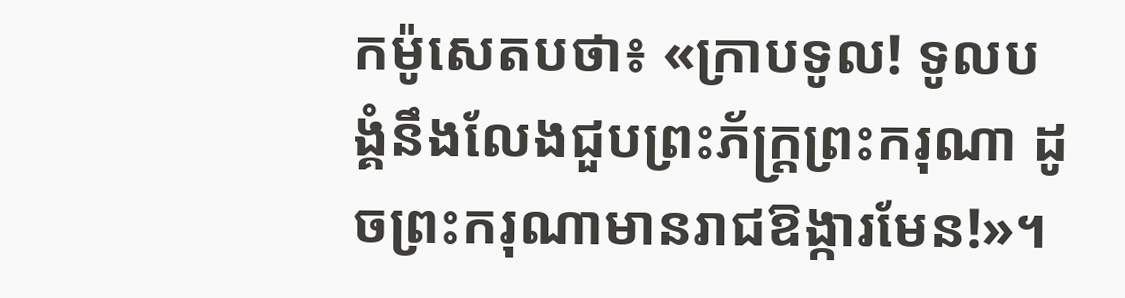កម៉ូសេតបថា៖ «ក្រាបទូល! ទូលបង្គំនឹងលែងជួបព្រះ‌ភ័ក្ត្រព្រះ‌ករុណា ដូចព្រះ‌ករុណាមានរាជ‌ឱង្ការមែន!»។